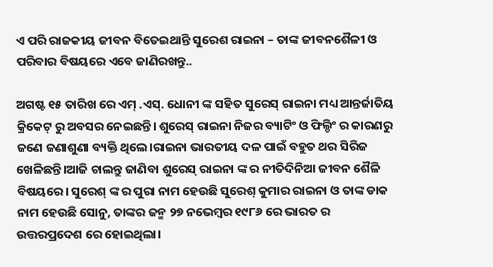ଏ ପରି ରାଜକୀୟ ଜୀବନ ବିତେଇଥାନ୍ତି ସୁରେଶ ରାଇନା – ତାଙ୍କ ଜୀବନଶୈଳୀ ଓ ପରିବାର ବିଷୟରେ ଏବେ ଜାଣିରଖନ୍ତୁ..

ଅଗଷ୍ଟ ୧୫ ତାରିଖ ରେ ଏମ୍ .ଏସ୍. ଧୋନୀ ଙ୍କ ସହିତ ସୁରେସ୍ ରାଇନା ମଧ୍ୟ ଆନ୍ତର୍ଜାତିୟ କ୍ରିକେଟ୍ ରୁ ଅବସର ନେଇଛନ୍ତି। ଶୁରେସ୍ ରାଇନା ନିଜର ବ୍ୟାଟିଂ ଓ ଫିଲ୍ଡିଂ ର କାରଣରୁ ଜଣେ ଜଣାଶୁଣା ବ୍ୟକ୍ତି ଥିଲେ।ରାଇନା ଭାରତୀୟ ଦଳ ପାଇଁ ବହୁତ ଥର ସିରିଜ ଖେଳିଛନ୍ତି।ଆଜି ଚାଲନ୍ତୁ ଜାଣିବା ଶୁରେସ୍ ରାଇନା ଙ୍କ ର ନୀତିଦିନିଆ ଜୀବନ ଶୈଳି ବିଷୟରେ। ସୁରେଶ୍ ଙ୍କ ର ପୁରା ନାମ ହେଉଛି ସୁରେଶ୍ କୁମାର ରାଇନା ଓ ତାଙ୍କ ଡାକ ନାମ ହେଉଛି ସୋନୁ, ତାଙ୍କର ଜନ୍ମ ୨୭ ନଭେମ୍ବର ୧୯୮୬ ରେ ଭାରତ ର ଉତ୍ତରପ୍ରଦେଶ ରେ ହୋଇଥିଲା।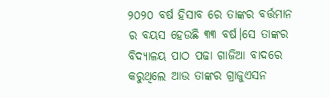୨୦୨୦ ବର୍ଷ ହିସାବ ରେ ତାଙ୍କର ବର୍ତ୍ତମାନ ର ବୟସ ହେଉଛି ୩୩ ବର୍ଷ।ସେ ତାଙ୍କର ବିଦ୍ୟାଳୟ ପାଠ ପଢା ଗାଜିଆ ବାଦରେ କରୁଥିଲେ ଆଉ ତାଙ୍କର ଗ୍ରାଜୁଏସନ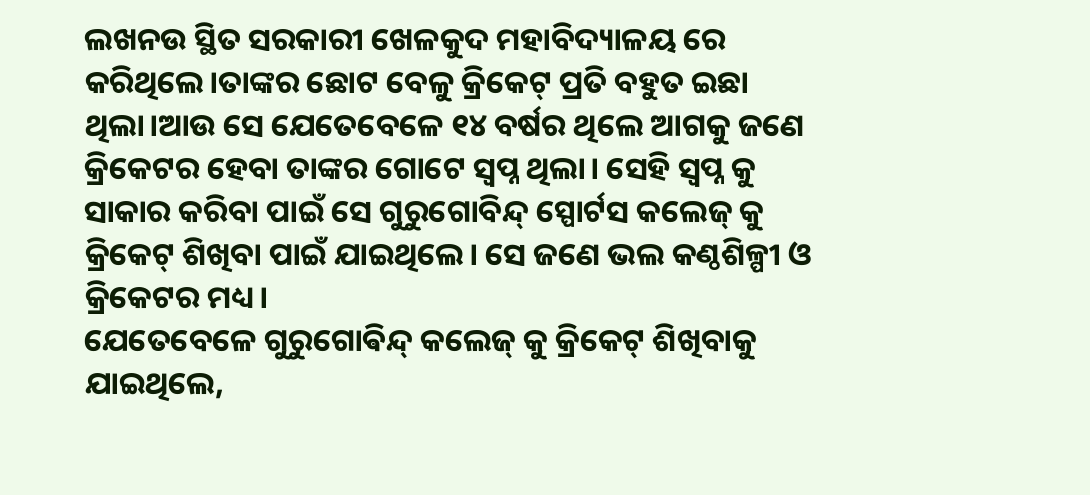ଲଖନଉ ସ୍ଥିତ ସରକାରୀ ଖେଳକୁଦ ମହାବିଦ୍ୟାଳୟ ରେ କରିଥିଲେ।ତାଙ୍କର ଛୋଟ ବେଳୁ କ୍ରିକେଟ୍ ପ୍ରତି ବହୁତ ଇଛା ଥିଲା।ଆଉ ସେ ଯେତେବେଳେ ୧୪ ବର୍ଷର ଥିଲେ ଆଗକୁ ଜଣେ କ୍ରିକେଟର ହେବା ତାଙ୍କର ଗୋଟେ ସ୍ବପ୍ନ ଥିଲା। ସେହି ସ୍ବପ୍ନ କୁ ସାକାର କରିବା ପାଇଁ ସେ ଗୁରୁଗୋବିନ୍ଦ୍ ସ୍ପୋର୍ଟସ କଲେଜ୍ କୁ କ୍ରିକେଟ୍ ଶିଖିବା ପାଇଁ ଯାଇଥିଲେ। ସେ ଜଣେ ଭଲ କଣ୍ଠଶିଳ୍ପୀ ଓ କ୍ରିକେଟର ମଧ୍ୟ।
ଯେତେବେଳେ ଗୁରୁଗୋଵିନ୍ଦ୍ କଲେଜ୍ କୁ କ୍ରିକେଟ୍ ଶିଖିବାକୁ ଯାଇଥିଲେ,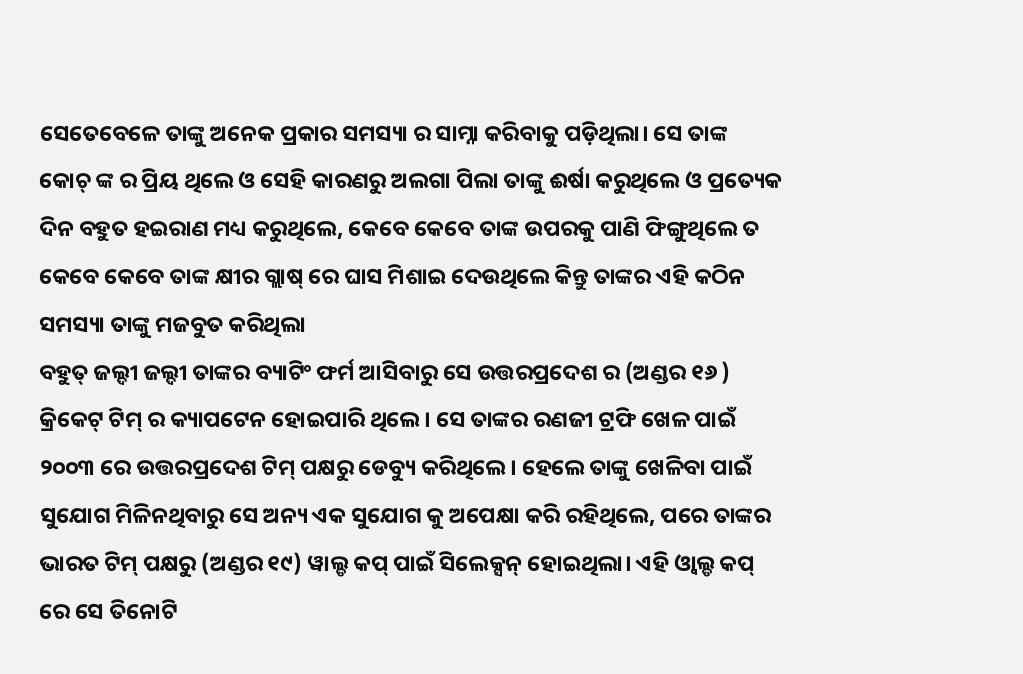ସେତେବେଳେ ତାଙ୍କୁ ଅନେକ ପ୍ରକାର ସମସ୍ୟା ର ସାମ୍ନା କରିବାକୁ ପଡ଼ିଥିଲା। ସେ ତାଙ୍କ କୋଚ୍ ଙ୍କ ର ପ୍ରିୟ ଥିଲେ ଓ ସେହି କାରଣରୁ ଅଲଗା ପିଲା ତାଙ୍କୁ ଈର୍ଷା କରୁଥିଲେ ଓ ପ୍ରତ୍ୟେକ ଦିନ ବହୁତ ହଇରାଣ ମଧ୍ୟ କରୁଥିଲେ, କେବେ କେବେ ତାଙ୍କ ଉପରକୁ ପାଣି ଫିଙ୍ଗୁଥିଲେ ତ କେବେ କେବେ ତାଙ୍କ କ୍ଷୀର ଗ୍ଲାଷ୍ ରେ ଘାସ ମିଶାଇ ଦେଉଥିଲେ କିନ୍ତୁ ତାଙ୍କର ଏହି କଠିନ ସମସ୍ୟା ତାଙ୍କୁ ମଜବୁତ କରିଥିଲା
ବହୁତ୍ ଜଲ୍ଦୀ ଜଲ୍ଦୀ ତାଙ୍କର ବ୍ୟାଟିଂ ଫର୍ମ ଆସିବାରୁ ସେ ଉତ୍ତରପ୍ରଦେଶ ର (ଅଣ୍ଡର ୧୬ ) କ୍ରିକେଟ୍ ଟିମ୍ ର କ୍ୟାପଟେନ ହୋଇପାରି ଥିଲେ। ସେ ତାଙ୍କର ରଣଜୀ ଟ୍ରଫି ଖେଳ ପାଇଁ ୨୦୦୩ ରେ ଉତ୍ତରପ୍ରଦେଶ ଟିମ୍ ପକ୍ଷରୁ ଡେବ୍ୟୁ କରିଥିଲେ। ହେଲେ ତାଙ୍କୁ ଖେଳିବା ପାଇଁ ସୁଯୋଗ ମିଳିନଥିବାରୁ ସେ ଅନ୍ୟ ଏକ ସୁଯୋଗ କୁ ଅପେକ୍ଷା କରି ରହିଥିଲେ, ପରେ ତାଙ୍କର ଭାରତ ଟିମ୍ ପକ୍ଷରୁ (ଅଣ୍ଡର ୧୯) ୱାଲ୍ଡ କପ୍ ପାଇଁ ସିଲେକ୍ସନ୍ ହୋଇଥିଲା। ଏହି ଓ୍ୱାଲ୍ଡ କପ୍ ରେ ସେ ତିନୋଟି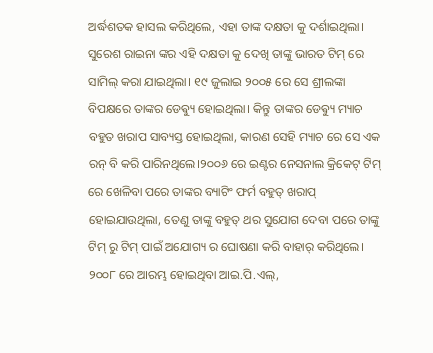ଅର୍ଦ୍ଧଶତକ ହାସଲ କରିଥିଲେ, ଏହା ତାଙ୍କ ଦକ୍ଷତା କୁ ଦର୍ଶାଇଥିଲା।
ସୁରେଶ ରାଇନା ଙ୍କର ଏହି ଦକ୍ଷତା କୁ ଦେଖି ତାଙ୍କୁ ଭାରତ ଟିମ୍ ରେ ସାମିଲ୍ କରା ଯାଇଥିଲା। ୧୯ ଜୁଲାଇ ୨୦୦୫ ରେ ସେ ଶ୍ରୀଲଙ୍କା ବିପକ୍ଷରେ ତାଙ୍କର ଡେଵ୍ୟୁ ହୋଇଥିଲା। କିନ୍ତୁ ତାଙ୍କର ଡେଵ୍ୟୁ ମ୍ୟାଚ ବହୁତ ଖରାପ ସାବ୍ୟସ୍ତ ହୋଇଥିଲା, କାରଣ ସେହି ମ୍ୟାଚ ରେ ସେ ଏକ ରନ୍ ବି କରି ପାରିନଥିଲେ।୨୦୦୬ ରେ ଇଣ୍ଟର ନେସନାଲ କ୍ରିକେଟ୍ ଟିମ୍ ରେ ଖେଳିବା ପରେ ତାଙ୍କର ବ୍ୟାଟିଂ ଫର୍ମ ବହୁତ୍ ଖରାପ୍ ହୋଇଯାଉଥିଲା, ତେଣୁ ତାଙ୍କୁ ବହୁତ୍ ଥର ସୁଯୋଗ ଦେବା ପରେ ତାଙ୍କୁ ଟିମ୍ ରୁ ଟିମ୍ ପାଇଁ ଅଯୋଗ୍ୟ ର ଘୋଷଣା କରି ବାହାର୍ କରିଥିଲେ।
୨୦୦୮ ରେ ଆରମ୍ଭ ହୋଇଥିବା ଆଇ.ପି.ଏଲ୍,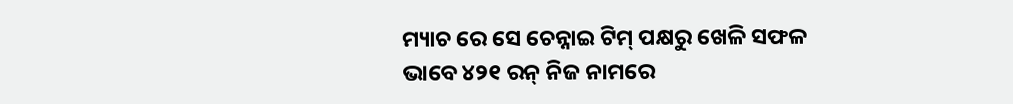ମ୍ୟାଚ ରେ ସେ ଚେନ୍ନାଇ ଟିମ୍ ପକ୍ଷରୁ ଖେଳି ସଫଳ ଭାବେ ୪୨୧ ରନ୍ ନିଜ ନାମରେ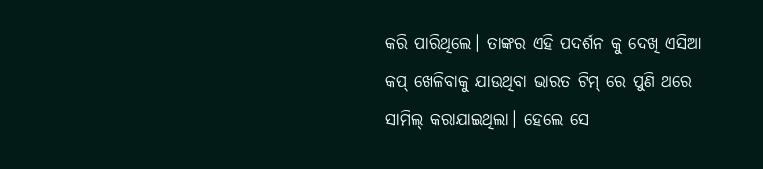କରି ପାରିଥିଲେ। ତାଙ୍କର ଏହି ପଦର୍ଶନ କୁ ଦେଖି ଏସିଆ କପ୍ ଖେଳିବାକୁ ଯାଉଥିବା ଭାରତ ଟିମ୍ ରେ ପୁଣି ଥରେ ସାମିଲ୍ କରାଯାଇଥିଲା। ହେଲେ ସେ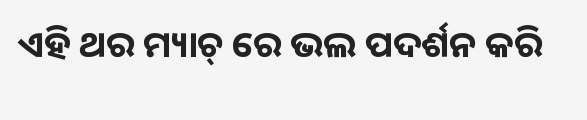ଏହି ଥର ମ୍ୟାଚ୍ ରେ ଭଲ ପଦର୍ଶନ କରି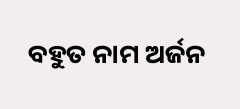ବହୁତ ନାମ ଅର୍ଜନ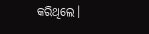କରିଥିଲେ।